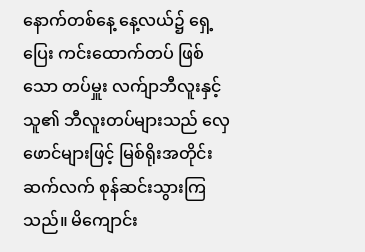နောက်တစ်နေ့ နေ့လယ်၌ ရှေ့ပြေး ကင်းထောက်တပ် ဖြစ်သော တပ်မှူး လက်ျာဘီလူးနှင့် သူ၏ ဘီလူးတပ်များသည် လှေဖောင်များဖြင့် မြစ်ရိုးအတိုင်း ဆက်လက် စုန်ဆင်းသွားကြသည်။ မိကျောင်း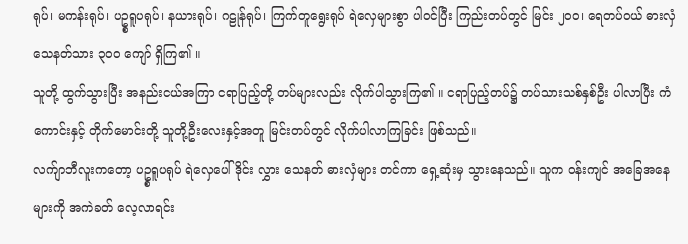ရုပ်၊ မကန်းရုပ်၊ ပဥ္စရူပရုပ်၊ နယားရုပ်၊ ဂဠုန်ရုပ်၊ ကြက်တူရွေးရုပ် ရဲလှေများစွာ ပါဝင်ပြီး ကြည်းတပ်တွင် မြင်း ၂၀၀၊ ရေတပ်ဝယ် ဓားလှံ သေနတ်သား ၃၀၀ ကျော် ရှိကြ၏ ။
သူတို့ ထွက်သွားပြီး အနည်းငယ်အကြာ ငရာပြည့်တို့ တပ်များလည်း လိုက်ပါသွားကြ၏ ။ ငရာပြည့်တပ်၌ တပ်သားသစ်နှစ်ဦး ပါလာပြီး ကံကောင်းနှင့် တိုက်မောင်းတို့ သူတို့ဦးလေးနှင့်အတူ မြင်းတပ်တွင် လိုက်ပါလာကြခြင်း ဖြစ်သည်။
လက်ျာဘီလူးကတော့ ပဥ္စရူပရုပ် ရဲလှေပေါ် ဒိုင်း လွှား သေနတ် ဓားလှံများ တင်ကာ ရှေ့ဆုံးမှ သွားနေသည်။ သူက ဝန်းကျင် အခြေအနေများကို အကဲခတ် လေ့လာရင်း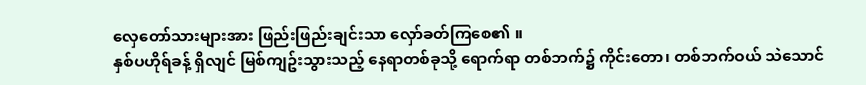လှေတော်သားများအား ဖြည်းဖြည်းချင်းသာ လှော်ခတ်ကြစေ၏ ။
နှစ်ပဟိုရ်ခန့် ရှိလျင် မြစ်ကျဥ်းသွားသည့် နေရာတစ်ခုသို့ ရောက်ရာ တစ်ဘက်၌ ကိုင်းတော၊ တစ်ဘက်ဝယ် သဲသောင်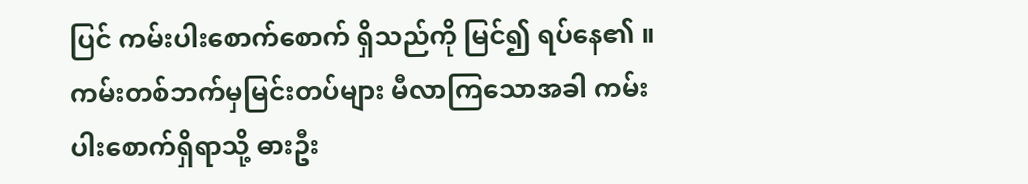ပြင် ကမ်းပါးစောက်စောက် ရှိသည်ကို မြင်၍ ရပ်နေ၏ ။ ကမ်းတစ်ဘက်မှမြင်းတပ်များ မီလာကြသောအခါ ကမ်းပါးစောက်ရှိရာသို့ ဓားဦး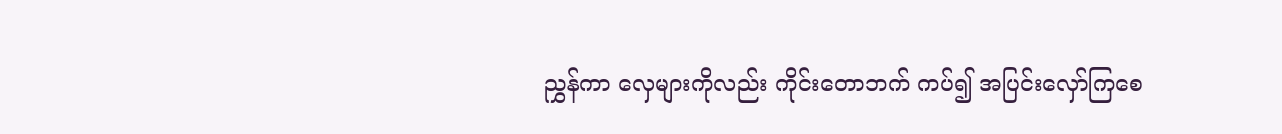ညွှန်ကာ လှေများကိုလည်း ကိုင်းတောဘက် ကပ်၍ အပြင်းလှော်ကြစေ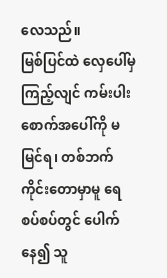လေသည်။
မြစ်ပြင်ထဲ လှေပေါ်မှ ကြည့်လျင် ကမ်းပါးစောက်အပေါ်ကို မမြင်ရ၊ တစ်ဘက် ကိုင်းတောမှာမူ ရေစပ်စပ်တွင် ပေါက်နေ၍ သူ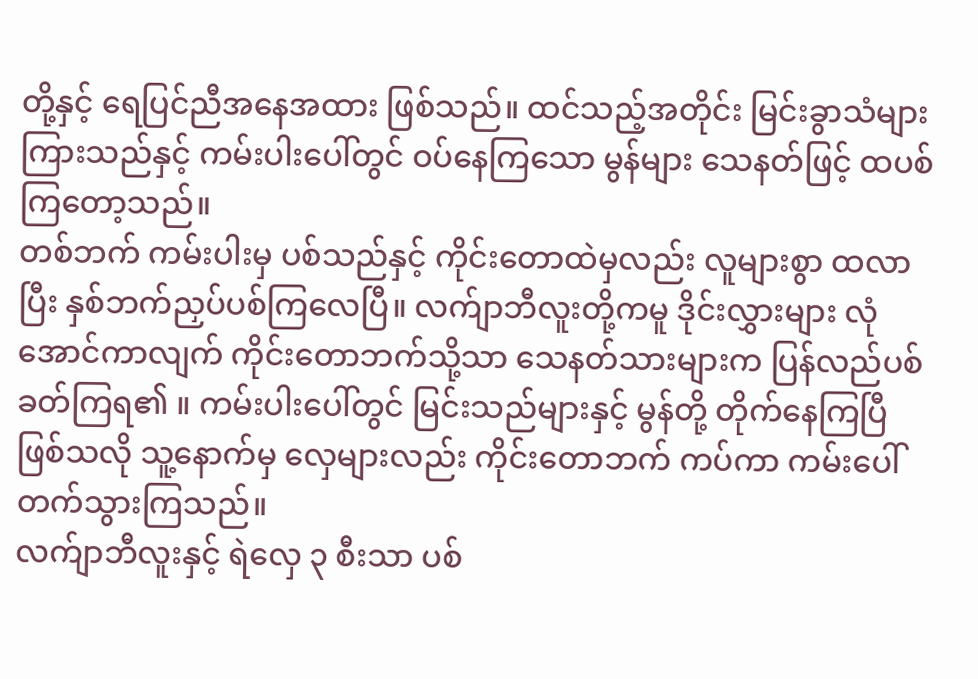တို့နှင့် ရေပြင်ညီအနေအထား ဖြစ်သည်။ ထင်သည့်အတိုင်း မြင်းခွာသံများ ကြားသည်နှင့် ကမ်းပါးပေါ်တွင် ဝပ်နေကြသော မွန်များ သေနတ်ဖြင့် ထပစ်ကြတော့သည်။
တစ်ဘက် ကမ်းပါးမှ ပစ်သည်နှင့် ကိုင်းတောထဲမှလည်း လူများစွာ ထလာပြီး နှစ်ဘက်ညှပ်ပစ်ကြလေပြီ။ လက်ျာဘီလူးတို့ကမူ ဒိုင်းလွှားများ လုံအောင်ကာလျက် ကိုင်းတောဘက်သို့သာ သေနတ်သားများက ပြန်လည်ပစ်ခတ်ကြရ၏ ။ ကမ်းပါးပေါ်တွင် မြင်းသည်များနှင့် မွန်တို့ တိုက်နေကြပြီ ဖြစ်သလို သူ့နောက်မှ လှေများလည်း ကိုင်းတောဘက် ကပ်ကာ ကမ်းပေါ် တက်သွားကြသည်။
လက်ျာဘီလူးနှင့် ရဲလှေ ၃ စီးသာ ပစ်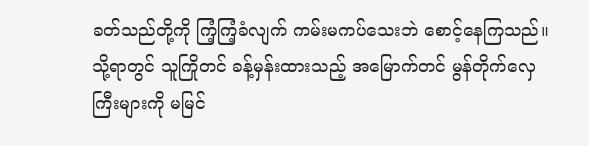ခတ်သည်တို့ကို ကြံ့ကြံ့ခံလျက် ကမ်းမကပ်သေးဘဲ စောင့်နေကြသည်။ သို့ရာတွင် သူကြိုတင် ခန့်မှန်းထားသည့် အမြောက်တင် မွန်တိုက်လှေကြီးများကို မမြင်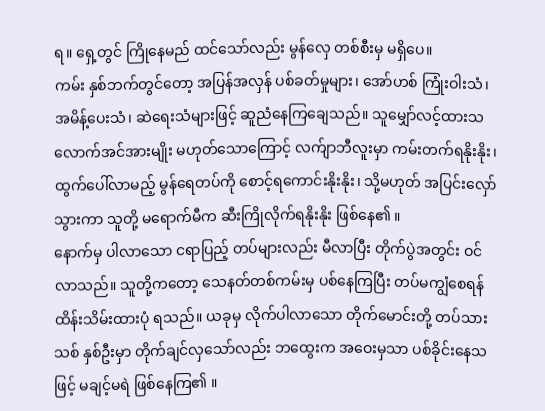ရ။ ရှေ့တွင် ကြိုနေမည် ထင်သော်လည်း မွန်လှေ တစ်စီးမှ မရှိပေ။
ကမ်း နှစ်ဘက်တွင်တော့ အပြန်အလှန် ပစ်ခတ်မှုများ၊ အော်ဟစ် ကြုံးဝါးသံ၊ အမိန့်ပေးသံ၊ ဆဲရေးသံများဖြင့် ဆူညံနေကြချေသည်။ သူမျှော်လင့်ထားသလောက်အင်အားမျိုး မဟုတ်သောကြောင့် လက်ျာဘီလူးမှာ ကမ်းတက်ရနိုးနိုး၊ ထွက်ပေါ်လာမည့် မွန်ရေတပ်ကို စောင့်ရကောင်းနိုးနိုး၊ သို့မဟုတ် အပြင်းလှော်သွားကာ သူတို့ မရောက်မီက ဆီးကြိုလိုက်ရနိုးနိုး ဖြစ်နေ၏ ။
နောက်မှ ပါလာသော ငရာပြည့် တပ်များလည်း မီလာပြီး တိုက်ပွဲအတွင်း ဝင်လာသည်။ သူတို့ကတော့ သေနတ်တစ်ကမ်းမှ ပစ်နေကြပြီး တပ်မကျွံစေရန် ထိန်းသိမ်းထားပုံ ရသည်။ ယခုမှ လိုက်ပါလာသော တိုက်မောင်းတို့ တပ်သားသစ် နှစ်ဦးမှာ တိုက်ချင်လှသော်လည်း ဘထွေးက အဝေးမှသာ ပစ်ခိုင်းနေသဖြင့် မချင့်မရဲ ဖြစ်နေကြ၏ ။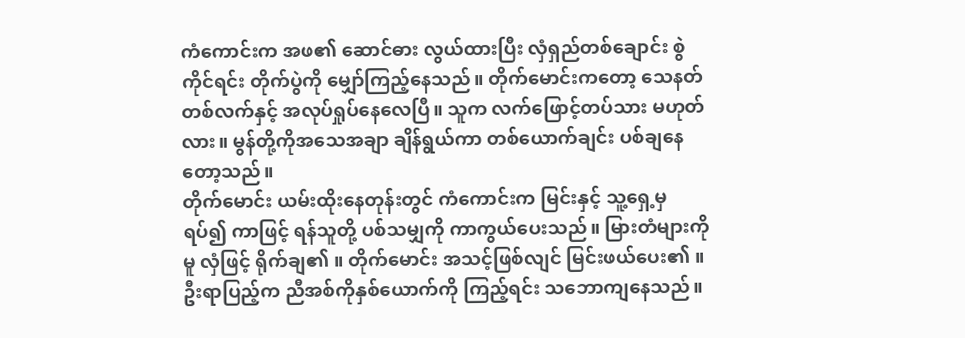ကံကောင်းက အဖ၏ ဆောင်ဓား လွယ်ထားပြီး လှံရှည်တစ်ချောင်း စွဲကိုင်ရင်း တိုက်ပွဲကို မျှော်ကြည့်နေသည်။ တိုက်မောင်းကတော့ သေနတ်တစ်လက်နှင့် အလုပ်ရှုပ်နေလေပြီ။ သူက လက်ဖြောင့်တပ်သား မဟုတ်လား။ မွန်တို့ကိုအသေအချာ ချိန်ရွယ်ကာ တစ်ယောက်ချင်း ပစ်ချနေတော့သည်။
တိုက်မောင်း ယမ်းထိုးနေတုန်းတွင် ကံကောင်းက မြင်းနှင့် သူ့ရှေ့မှ ရပ်၍ ကာဖြင့် ရန်သူတို့ ပစ်သမျှကို ကာကွယ်ပေးသည်။ မြားတံများကိုမူ လှံဖြင့် ရိုက်ချ၏ ။ တိုက်မောင်း အသင့်ဖြစ်လျင် မြင်းဖယ်ပေး၏ ။ ဦးရာပြည့်က ညီအစ်ကိုနှစ်ယောက်ကို ကြည့်ရင်း သဘောကျနေသည်။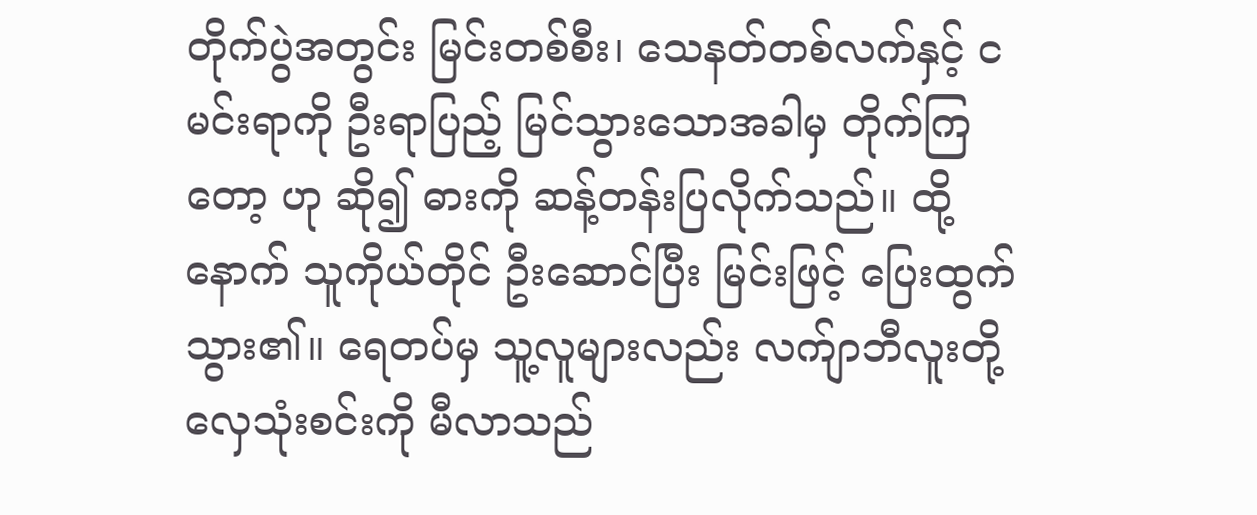တိုက်ပွဲအတွင်း မြင်းတစ်စီး၊ သေနတ်တစ်လက်နှင့် ငမင်းရာကို ဦးရာပြည့် မြင်သွားသောအခါမှ တိုက်ကြတော့ ဟု ဆို၍ ဓားကို ဆန့်တန်းပြလိုက်သည်။ ထို့နောက် သူကိုယ်တိုင် ဦးဆောင်ပြီး မြင်းဖြင့် ပြေးထွက်သွား၏။ ရေတပ်မှ သူ့လူများလည်း လက်ျာဘီလူးတို့ လှေသုံးစင်းကို မီလာသည်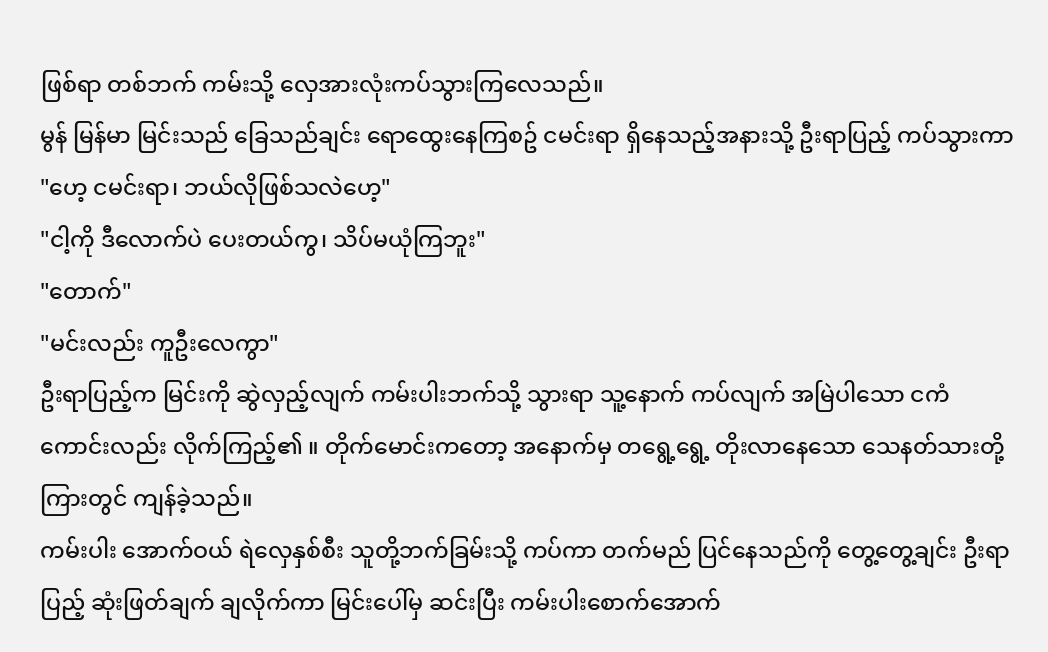ဖြစ်ရာ တစ်ဘက် ကမ်းသို့ လှေအားလုံးကပ်သွားကြလေသည်။
မွန် မြန်မာ မြင်းသည် ခြေသည်ချင်း ရောထွေးနေကြစဥ် ငမင်းရာ ရှိနေသည့်အနားသို့ ဦးရာပြည့် ကပ်သွားကာ
"ဟေ့ ငမင်းရာ၊ ဘယ်လိုဖြစ်သလဲဟေ့"
"ငါ့ကို ဒီလောက်ပဲ ပေးတယ်ကွ၊ သိပ်မယုံကြဘူး"
"တောက်"
"မင်းလည်း ကူဦးလေကွာ"
ဦးရာပြည့်က မြင်းကို ဆွဲလှည့်လျက် ကမ်းပါးဘက်သို့ သွားရာ သူ့နောက် ကပ်လျက် အမြဲပါသော ငကံကောင်းလည်း လိုက်ကြည့်၏ ။ တိုက်မောင်းကတော့ အနောက်မှ တရွေ့ရွေ့ တိုးလာနေသော သေနတ်သားတို့ကြားတွင် ကျန်ခဲ့သည်။
ကမ်းပါး အောက်ဝယ် ရဲလှေနှစ်စီး သူတို့ဘက်ခြမ်းသို့ ကပ်ကာ တက်မည် ပြင်နေသည်ကို တွေ့တွေ့ချင်း ဦးရာပြည့် ဆုံးဖြတ်ချက် ချလိုက်ကာ မြင်းပေါ်မှ ဆင်းပြီး ကမ်းပါးစောက်အောက်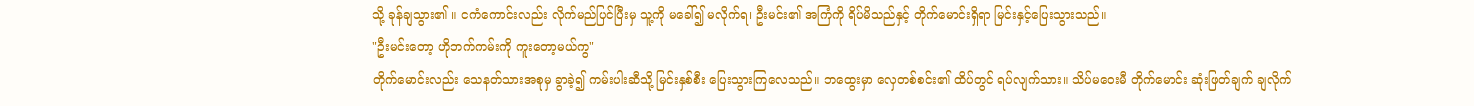သို့ ခုန်ချသွား၏ ။ ငကံကောင်းလည်း လိုက်မည်ပြင်ပြီးမှ သူ့ကို မခေါ်၍ မလိုက်ရ၊ ဦးမင်း၏ အကြံကို ရိပ်မိသည်နှင့် တိုက်မောင်းရှိရာ မြင်းနှင့်ပြေးသွားသည်။
"ဦးမင်းတော့ ဟိုဘက်ကမ်းကို ကူးတော့မယ်ကွ"
တိုက်မောင်းလည်း သေနတ်သားအစုမှ ခွာခဲ့၍ ကမ်းပါးဆီသို့ မြင်းနှစ်စီး ပြေးသွားကြလေသည်။ ဘထွေးမှာ လှေတစ်စင်း၏ ထိပ်တွင် ရပ်လျက်သား။ သိပ်မဝေးမီ တိုက်မောင်း ဆုံးဖြတ်ချက် ချလိုက်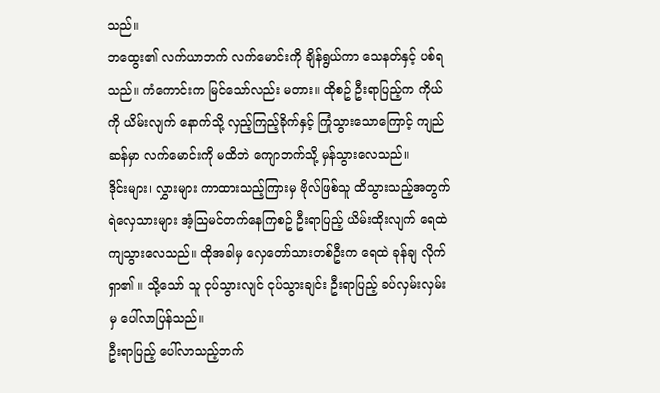သည်။
ဘထွေး၏ လက်ယာဘက် လက်မောင်းကို ချိန်ရွယ်ကာ သေနတ်နှင့် ပစ်ရသည်။ ကံကောင်းက မြင်သော်လည်း မတား။ ထိုစဥ် ဦးရာပြည့်က ကိုယ်ကို ယိမ်းလျက် နောက်သို့ လှည့်ကြည့်ခိုက်နှင့် ကြုံသွားသောကြောင့် ကျည်ဆန်မှာ လက်မောင်းကို မထိဘဲ ကျောဘက်သို့ မှန်သွားလေသည်။
ဒိုင်းများ၊ လွှားများ ကာထားသည့်ကြားမှ ဗိုလ်ဖြစ်သူ ထိသွားသည့်အတွက် ရဲလှေသားများ အံ့သြမင်တက်နေကြစဥ် ဦးရာပြည့် ယိမ်းထိုးလျက် ရေထဲ ကျသွားလေသည်။ ထိုအခါမှ လှေတော်သားတစ်ဦးက ရေထဲ ခုန်ချ လိုက်ရှာ၏ ။ သို့သော် သူ ငုပ်သွားလျင် ငုပ်သွားချင်း ဦးရာပြည့် ခပ်လှမ်းလှမ်းမှ ပေါ်လာပြန်သည်။
ဦးရာပြည့် ပေါ်လာသည့်ဘက်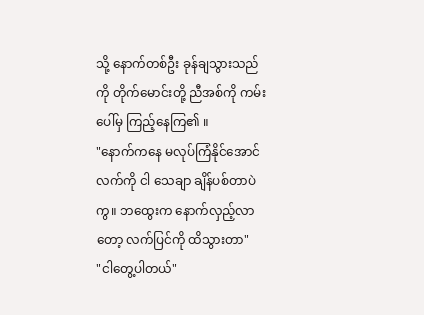သို့ နောက်တစ်ဦး ခုန်ချသွားသည်ကို တိုက်မောင်းတို့ ညီအစ်ကို ကမ်းပေါ်မှ ကြည့်နေကြ၏ ။
"နောက်ကနေ မလုပ်ကြံနိုင်အောင် လက်ကို ငါ သေချာ ချိန်ပစ်တာပဲကွ။ ဘထွေးက နောက်လှည့်လာတော့ လက်ပြင်ကို ထိသွားတာ"
"ငါတွေ့ပါတယ်"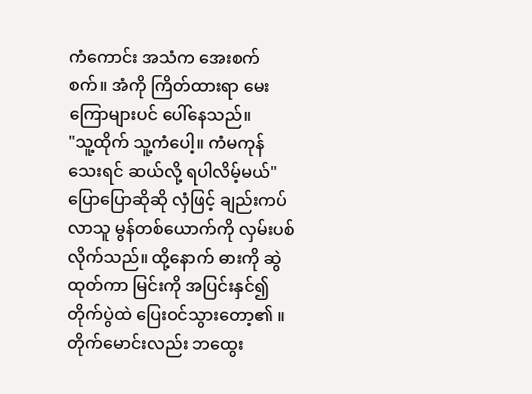ကံကောင်း အသံက အေးစက်စက်။ အံကို ကြိတ်ထားရာ မေးကြောများပင် ပေါ်နေသည်။
"သူ့ထိုက် သူ့ကံပေါ့။ ကံမကုန်သေးရင် ဆယ်လို့ ရပါလိမ့်မယ်"
ပြောပြောဆိုဆို လှံဖြင့် ချည်းကပ်လာသူ မွန်တစ်ယောက်ကို လှမ်းပစ်လိုက်သည်။ ထို့နောက် ဓားကို ဆွဲထုတ်ကာ မြင်းကို အပြင်းနှင်၍ တိုက်ပွဲထဲ ပြေးဝင်သွားတော့၏ ။
တိုက်မောင်းလည်း ဘထွေး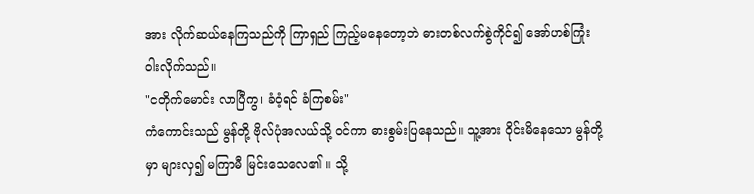အား လိုက်ဆယ်နေကြသည်ကို ကြာရှည် ကြည့်မနေတော့ဘဲ ဓားတစ်လက်စွဲကိုင်၍ အော်ဟစ်ကြုံးဝါးလိုက်သည်။
"ငတိုက်မောင်း လာပြီကွ၊ ခံဝံ့ရင် ခံကြစမ်း"
ကံကောင်းသည် မွန်တို့ ဗိုလ်ပုံအလယ်သို့ ဝင်ကာ ဓားစွမ်းပြနေသည်။ သူ့အား ဝိုင်းမိနေသော မွန်တို့မှာ များလှ၍ မကြာမီ မြင်းသေလေ၏ ။ သို့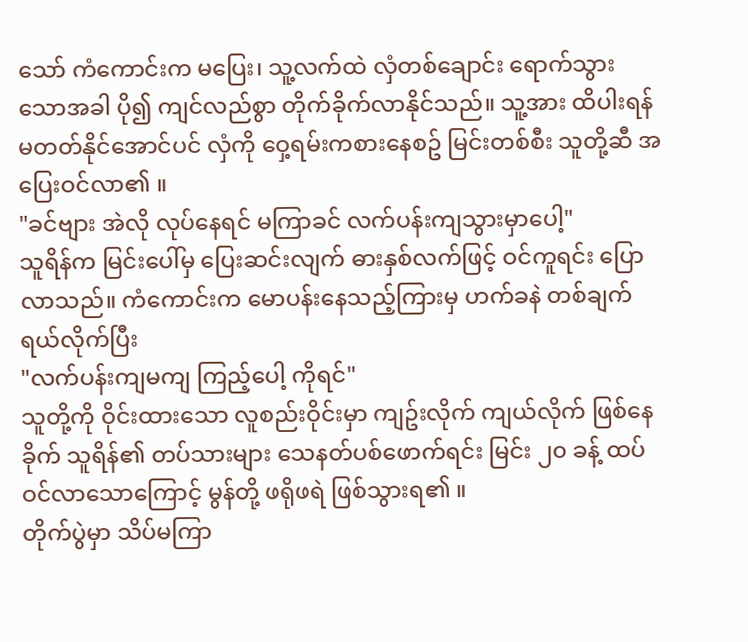သော် ကံကောင်းက မပြေး၊ သူ့လက်ထဲ လှံတစ်ချောင်း ရောက်သွားသောအခါ ပို၍ ကျင်လည်စွာ တိုက်ခိုက်လာနိုင်သည်။ သူ့အား ထိပါးရန် မတတ်နိုင်အောင်ပင် လှံကို ဝှေ့ရမ်းကစားနေစဥ် မြင်းတစ်စီး သူတို့ဆီ အပြေးဝင်လာ၏ ။
"ခင်ဗျား အဲလို လုပ်နေရင် မကြာခင် လက်ပန်းကျသွားမှာပေါ့"
သူရိန်က မြင်းပေါ်မှ ပြေးဆင်းလျက် ဓားနှစ်လက်ဖြင့် ဝင်ကူရင်း ပြောလာသည်။ ကံကောင်းက မောပန်းနေသည့်ကြားမှ ဟက်ခနဲ တစ်ချက် ရယ်လိုက်ပြီး
"လက်ပန်းကျမကျ ကြည့်ပေါ့ ကိုရင်"
သူတို့ကို ဝိုင်းထားသော လူစည်းဝိုင်းမှာ ကျဥ်းလိုက် ကျယ်လိုက် ဖြစ်နေခိုက် သူရိန်၏ တပ်သားများ သေနတ်ပစ်ဖောက်ရင်း မြင်း ၂၀ ခန့် ထပ်ဝင်လာသောကြောင့် မွန်တို့ ဖရိုဖရဲ ဖြစ်သွားရ၏ ။
တိုက်ပွဲမှာ သိပ်မကြာ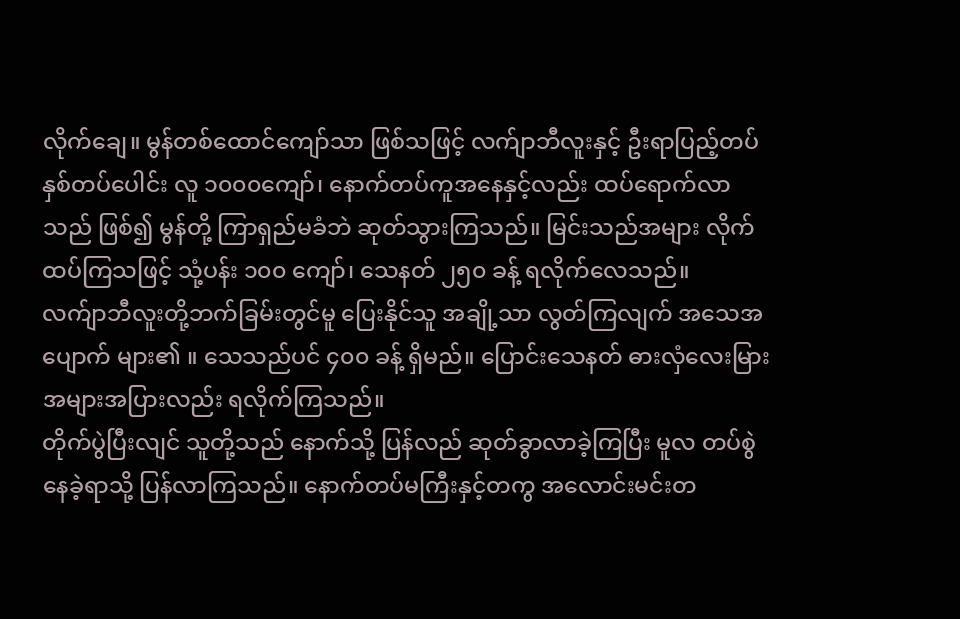လိုက်ချေ။ မွန်တစ်ထောင်ကျော်သာ ဖြစ်သဖြင့် လက်ျာဘီလူးနှင့် ဦးရာပြည့်တပ် နှစ်တပ်ပေါင်း လူ ၁၀၀၀ကျော်၊ နောက်တပ်ကူအနေနှင့်လည်း ထပ်ရောက်လာသည် ဖြစ်၍ မွန်တို့ ကြာရှည်မခံဘဲ ဆုတ်သွားကြသည်။ မြင်းသည်အများ လိုက်ထပ်ကြသဖြင့် သုံ့ပန်း ၁၀၀ ကျော်၊ သေနတ် ၂၅၀ ခန့် ရလိုက်လေသည်။
လက်ျာဘီလူးတို့ဘက်ခြမ်းတွင်မူ ပြေးနိုင်သူ အချို့သာ လွတ်ကြလျက် အသေအပျောက် များ၏ ။ သေသည်ပင် ၄၀၀ ခန့် ရှိမည်။ ပြောင်းသေနတ် ဓားလှံလေးမြား အများအပြားလည်း ရလိုက်ကြသည်။
တိုက်ပွဲပြီးလျင် သူတို့သည် နောက်သို့ ပြန်လည် ဆုတ်ခွာလာခဲ့ကြပြီး မူလ တပ်စွဲနေခဲ့ရာသို့ ပြန်လာကြသည်။ နောက်တပ်မကြီးနှင့်တကွ အလောင်းမင်းတ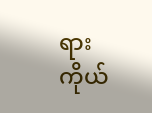ရား ကိုယ်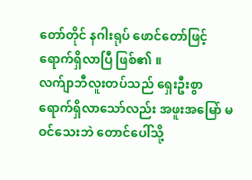တော်တိုင် နဂါးရုပ် ဖောင်တော်ဖြင့် ရောက်ရှိလာပြီ ဖြစ်၏ ။
လက်ျာဘီလူးတပ်သည် ရှေးဦးစွာ ရောက်ရှိလာသော်လည်း အဖူးအမြော် မဝင်သေးဘဲ တောင်ပေါ်သို့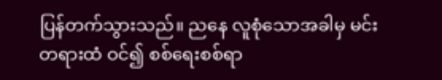ပြန်တက်သွားသည်။ ညနေ လူစုံသောအခါမှ မင်းတရားထံ ဝင်၍ စစ်ရေးစစ်ရာ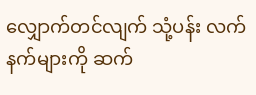လျှောက်တင်လျက် သုံ့ပန်း လက်နက်များကို ဆက်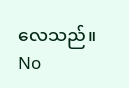လေသည်။
No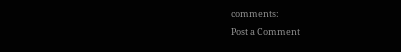comments:
Post a Comment